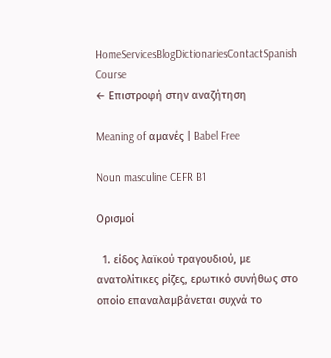HomeServicesBlogDictionariesContactSpanish Course
← Επιστροφή στην αναζήτηση

Meaning of αμανές | Babel Free

Noun masculine CEFR B1

Ορισμοί

  1. είδος λαϊκού τραγουδιού, με ανατολίτικες ρίζες, ερωτικό συνήθως στο οποίο επαναλαμβάνεται συχνά το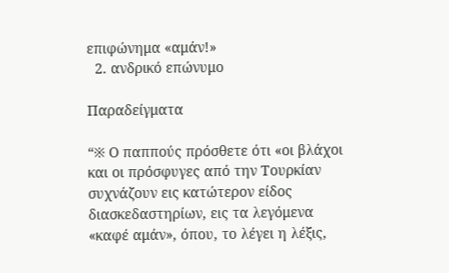επιφώνημα «αμάν!»
  2. ανδρικό επώνυμο

Παραδείγματα

“※ Ο παππούς πρόσθετε ότι «οι βλάχοι και οι πρόσφυγες από την Τουρκίαν συχνάζουν εις κατώτερον είδος διασκεδαστηρίων, εις τα λεγόμενα «καφέ αμάν», όπου, το λέγει η λέξις,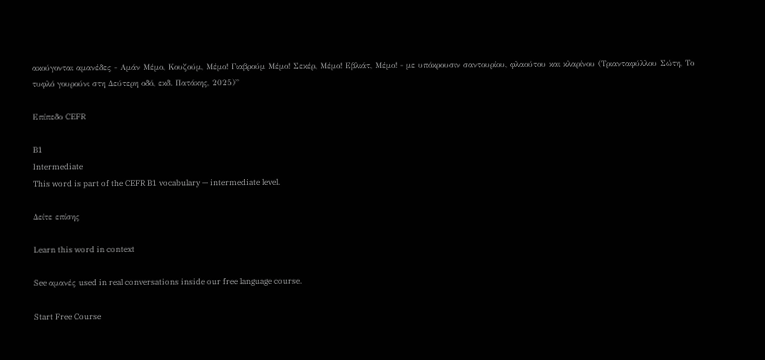ακούγονται αμανέδες - Αμάν Μέμο, Κουζούμ, Μέμο! Γιαβρούμ Μέμο! Σεκέρ, Μέμο! Εβλιάτ, Μέμο! - με υπόκρουσιν σαντουρίου, φλαούτου και κλαρίνου (Τριανταφύλλου Σώτη, Το τυφλό γουρούνι στη Δεύτερη οδό, εκδ. Πατάκης, 2025)”

Επίπεδο CEFR

B1
Intermediate
This word is part of the CEFR B1 vocabulary — intermediate level.

Δείτε επίσης

Learn this word in context

See αμανές used in real conversations inside our free language course.

Start Free Course